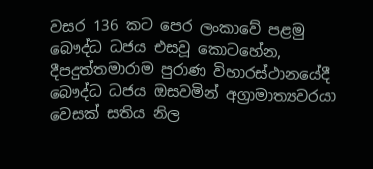වසර 136 කට පෙර ලංකාවේ පළමු බෞද්ධ ධජය එසවූ කොටහේන, දීපදුත්තමාරාම පුරාණ විහාරස්ථානයේදී බෞද්ධ ධජය ඔසවමින් අග්‍රාමාත්‍යවරයා වෙසක් සතිය නිල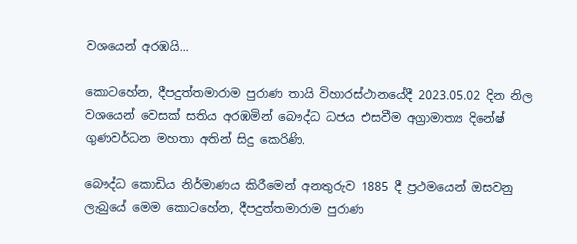වශයෙන් අරඹයි...

කොටහේන, දීපදුත්තමාරාම පුරාණ තායි විහාරස්ථානයේදී 2023.05.02 දින නිල වශයෙන් වෙසක් සතිය අරඹමින් බෞද්ධ ධජය එසවීම අග්‍රාමාත්‍ය දිනේෂ් ගුණවර්ධන මහතා අතින් සිදු කෙරිණි.

බෞද්ධ කොඩිය නිර්මාණය කිරීමෙන් අනතුරුව 1885 දී ප්‍රථමයෙන් ඔසවනු ලැබුයේ මෙම කොටහේන, දීපදුත්තමාරාම පුරාණ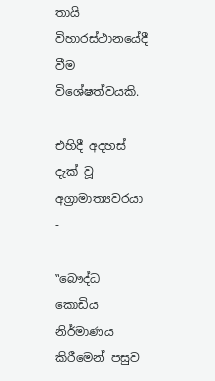තායි විහාරස්ථානයේදී වීම විශේෂත්වයකි.

එහිදී අදහස් දැක් වූ අග්‍රාමාත්‍යවරයා -

‟බෞද්ධ කොඩිය නිර්මාණය කිරීමෙන් පසුව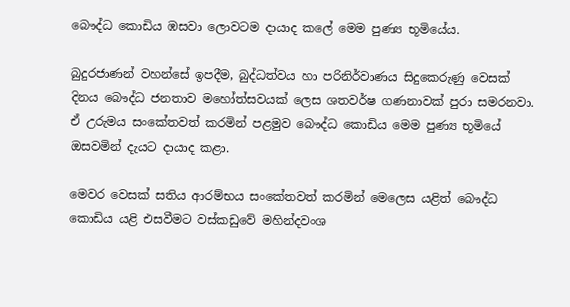බෞද්ධ කොඩිය ඹසවා ලොවටම දායාද කලේ මෙම පුණ්‍ය භූමියේය.

බුදුරජාණන් වහන්සේ ඉපදීම, බුද්ධත්වය හා පරිනිර්වාණය සිදුකෙරුණු වෙසක් දිනය බෞද්ධ ජනතාව මහෝත්සවයක් ලෙස ශතවර්ෂ ගණනාවක් පුරා සමරනවා. ඒ උරුමය සංකේතවත් කරමින් පළමුව බෞද්ධ කොඩිය මෙම පුණ්‍ය භූමියේ ඔසවමින් දැයට දායාද කළා.

මෙවර වෙසක් සතිය ආරම්භය සංකේතවත් කරමින් මෙලෙස යළිත් බෞද්ධ කොඩිය යළි එසවීමට වස්කඩුවේ මහින්දවංශ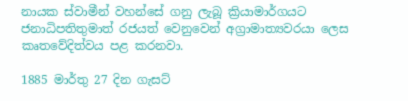නායක ස්වාමීන් වහන්සේ ගනු ලැබූ ක්‍රියාමාර්ගයට ජනාධිපතිතුමාත් රජයත් වෙනුවෙන් අග්‍රාමාත්‍යවරයා ලෙස කෘතවේදිත්වය පළ කරනවා.

1885 මාර්තු 27 දින ගැසට්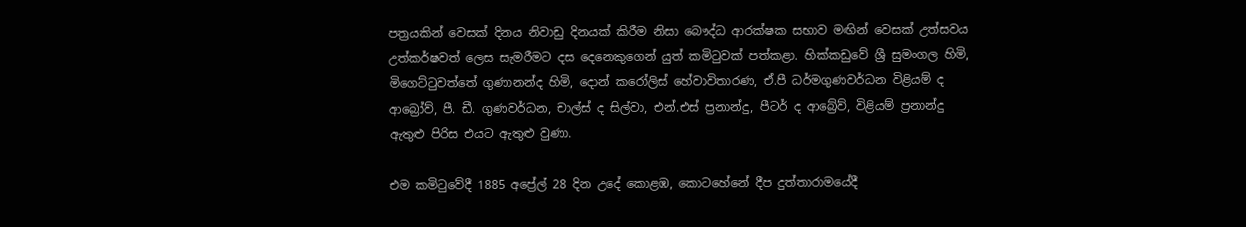පත්‍රයකින් වෙසක් දිනය නිවාඩු දිනයක් කිරීම නිසා බෞද්ධ ආරක්ෂක සභාව මඟින් වෙසක් උත්සවය උත්කර්ෂවත් ලෙස සැමරීමට දස දෙනෙකුගෙන් යුත් කමිටුවක් පත්කළා. හික්කඩුවේ ශ්‍රී සුමංගල හිමි, මිගෙට්ටුවත්තේ ගුණානන්ද හිමි, දොන් කරෝලිස් හේවාවිතාරණ, ඒ.පී ධර්මගුණවර්ධන විළියම් ද ආබ්‍රෝව්, පී. ඩී. ගුණවර්ධන, චාල්ස් ද සිල්වා, එන්.එස් ප්‍රනාන්දු, පීටර් ද ආබ්‍රේව්, විළියම් ප්‍රනාන්දු ඇතුළු පිරිස එයට ඇතුළු වුණා.

එම කමිටුවේදී 1885 අප්‍රේල් 28 දින උදේ කොළඹ, කොටහේනේ දීප දුත්තාරාමයේදී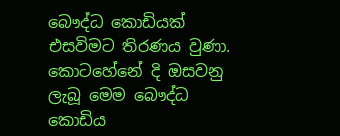බෞද්ධ කොඩියක් එසවිමට තිරණය වුණා. කොටහේනේ දි ඔසවනු ලැබූ මෙම බෞද්ධ කොඩිය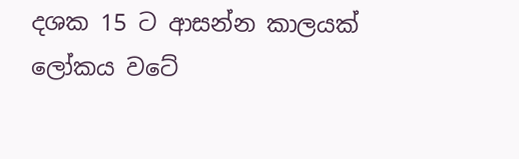දශක 15 ට ආසන්න කාලයක් ලෝකය වටේ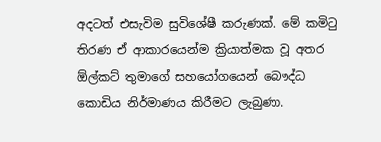අදටත් එසැවිම සුවිශේෂී කරුණක්. මේ කමිටු තිරණ ඒ ආකාරයෙන්ම ක්‍රියාත්මක වූ අතර ඕල්කට් තුමාගේ සහයෝගයෙන් බෞද්ධ කොඩිය නිර්මාණය කිරීමට ලැබුණා.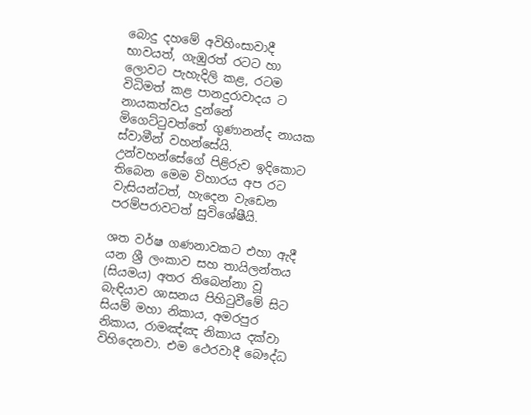බොදු දහමේ අවිහිංසාවාදී භාවයත්, ගැඹුරත් රටට හා ලොවට පැහැදිලි කළ, රටම විධිමත් කළ පානදුරාවාදය ට නායකත්වය දුන්නේ මිගෙට්ටුවත්තේ ගුණානන්ද නායක ස්වාමීන් වහන්සේයි. උන්වහන්සේගේ පිළිරුව ඉදිකොට තිබෙන මෙම විහාරය අප රට වැසියන්ටත්, හැදෙන වැඩෙන පරම්පරාවටත් සුවිශේෂීයි.

ශත වර්ෂ ගණනාවකට එහා ඇදී යන ශ්‍රී ලංකාව සහ තායිලන්තය (සියමය) අතර තිබෙන්නා වූ බැඳියාව ශාසනය පිහිටුවීමේ සිට සියම් මහා නිකාය, අමරපුර නිකාය, රාමඤ්ඤ නිකාය දක්වා විහිදෙනවා. එම ථෙරවාදී බෞද්ධ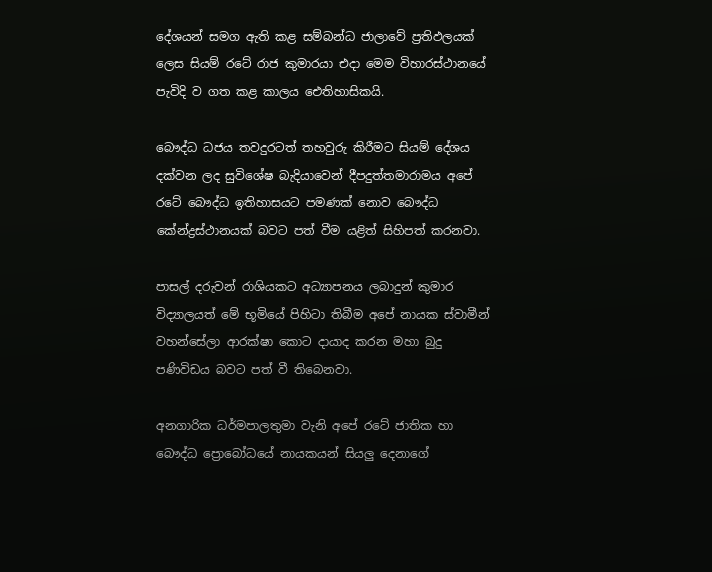දේශයන් සමග ඇති කළ සම්බන්ධ ජාලාවේ ප්‍රතිඵලයක් ලෙස සියම් රටේ රාජ කුමාරයා එදා මෙම විහාරස්ථානයේ පැවිදි ව ගත කළ කාලය ඓතිහාසිකයි.

බෞද්ධ ධජය තවදුරටත් තහවුරු කිරීමට සියම් දේශය දක්වන ලද සුවිශේෂ බැදියාවෙන් දීපදුත්තමාරාමය අපේ රටේ බෞද්ධ ඉතිහාසයට පමණක් නොව බෞද්ධ කේන්ද්‍රස්ථානයක් බවට පත් වීම යළිත් සිහිපත් කරනවා.

පාසල් දරුවන් රාශියකට අධ්‍යාපනය ලබාදුන් කුමාර විද්‍යාලයත් මේ භූමියේ පිහිටා තිබීම අපේ නායක ස්වාමීන් වහන්සේලා ආරක්ෂා කොට දායාද කරන මහා බුදු පණිවිඩය බවට පත් වී තිබෙනවා.

අනගාරික ධර්මපාලතුමා වැනි අපේ රටේ ජාතික හා බෞද්ධ ප්‍රොබෝධයේ නායකයන් සියලු දෙනාගේ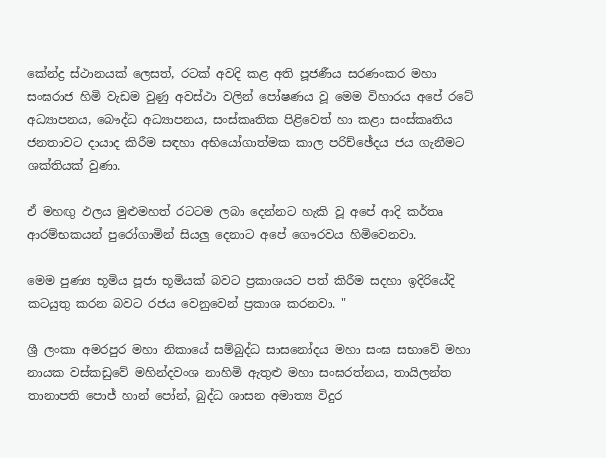කේන්ද්‍ර ස්ථානයක් ලෙසත්, රටක් අවදි කළ අති පූජණීය සරණංකර මහා සංඝරාජ හිමි වැඩම වුණු අවස්ථා වලින් පෝෂණය වූ මෙම විහාරය අපේ රටේ අධ්‍යාපනය, බෞද්ධ අධ්‍යාපනය, සංස්කෘතික පිළිවෙත් හා කළා සංස්කෘතිය ජනතාවට දායාද කිරීම සඳහා අභියෝගාත්මක කාල පරිච්ඡේදය ජය ගැනීමට ශක්තියක් වුණා.

ඒ මහඟු ඵලය මුළුමහත් රටටම ලබා දෙන්නට හැකි වූ අපේ ආදි කර්තෘ ආරම්භකයන් පුරෝගාමින් සියලු දෙනාට අපේ ගෞරවය හිමිවෙනවා.

මෙම පුණ්‍ය භූමිය පූජා භූමියක් බවට ප්‍රකාශයට පත් කිරීම සදහා ඉදිරියේදි කටයුතු කරන බවට රජය වෙනුවෙන් ප්‍රකාශ කරනවා. "

ශ්‍රී ලංකා අමරපුර මහා නිකායේ සම්බුද්ධ සාසනෝදය මහා සංඝ සභාවේ මහා නායක වස්කඩුවේ මහින්දවංශ නාහිමි ඇතුළු මහා සංඝරත්නය, තායිලන්ත තානාපති පොජ් හාන් පෝන්, බුද්ධ ශාසන අමාත්‍ය විදුර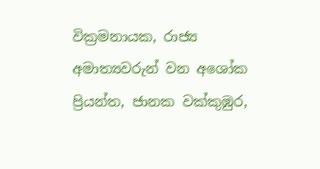වික්‍රමනායක, රාජ්‍ය අමාත්‍යවරුන් වන අශෝක ප්‍රියන්ත, ජානක වක්කුඹුර,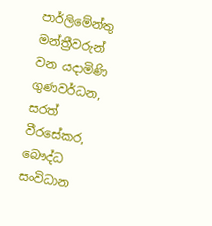පාර්ලිමේන්තු මන්ත්‍රීවරුන් වන යදාමිණි ගුණවර්ධන, සරත් වීරසේකර, බෞද්ධ සංවිධාන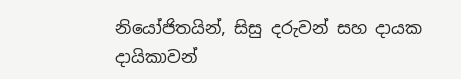නියෝජිතයින්, සිසු දරුවන් සහ දායක දායිකාවන්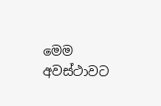මෙම අවස්ථාවට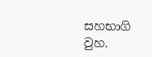සහභාගි වුහ.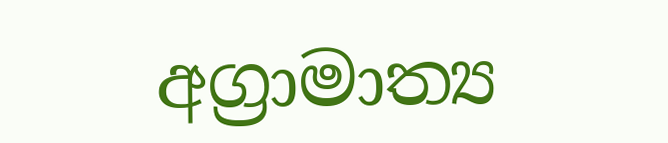අග්‍රාමාත්‍ය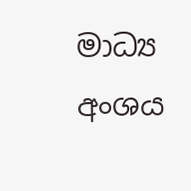මාධ්‍ය අංශය